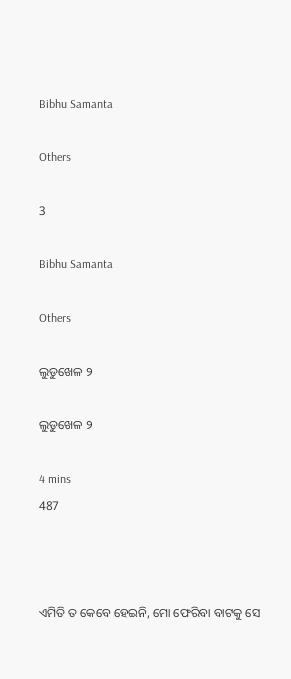Bibhu Samanta

Others

3

Bibhu Samanta

Others

ଲୁଡୁଖେଳ ୨

ଲୁଡୁଖେଳ ୨

4 mins
487



ଏମିତି ତ କେବେ ହେଇନି, ମୋ ଫେରିବା ବାଟକୁ ସେ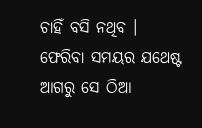ଚାହିଁ ବସି ନଥିବ । ଫେରିବା ସମୟର ଯଥେଷ୍ଟ ଆଗରୁ ସେ ଠିଆ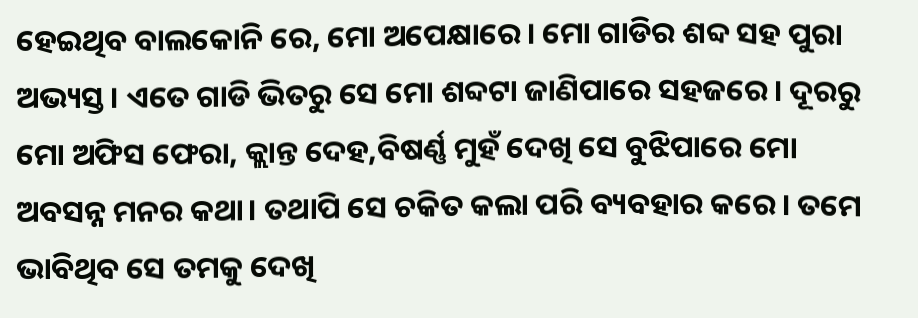ହେଇଥିବ ବାଲକୋନି ରେ, ମୋ ଅପେକ୍ଷାରେ। ମୋ ଗାଡିର ଶବ୍ଦ ସହ ପୁରା ଅଭ୍ୟସ୍ତ। ଏତେ ଗାଡି ଭିତରୁ ସେ ମୋ ଶବ୍ଦଟା ଜାଣିପାରେ ସହଜରେ। ଦୂରରୁ ମୋ ଅଫିସ ଫେରା, କ୍ଲାନ୍ତ ଦେହ,ବିଷର୍ଣ୍ଣ ମୁହଁ ଦେଖି ସେ ବୁଝିପାରେ ମୋ ଅବସନ୍ନ ମନର କଥା। ତଥାପି ସେ ଚକିତ କଲା ପରି ବ୍ୟବହାର କରେ। ତମେ ଭାବିଥିବ ସେ ତମକୁ ଦେଖି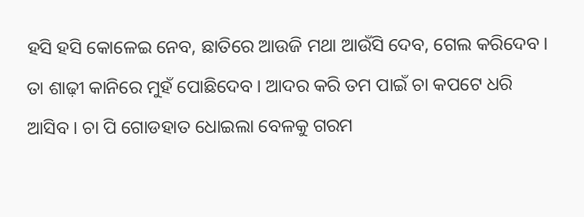ହସି ହସି କୋଳେଇ ନେବ, ଛାତିରେ ଆଉଜି ମଥା ଆଉଁସି ଦେବ, ଗେଲ କରିଦେବ। ତା ଶାଢ଼ୀ କାନିରେ ମୁହଁ ପୋଛିଦେବ। ଆଦର କରି ତମ ପାଇଁ ଚା କପଟେ ଧରି ଆସିବ। ଚା ପି ଗୋଡହାତ ଧୋଇଲା ବେଳକୁ ଗରମ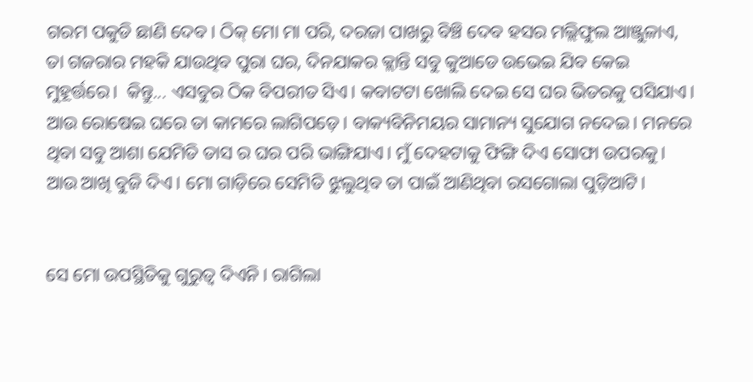ଗରମ ପକୁଡି ଛାଣି ଦେବ। ଠିକ୍ ମୋ ମା ପରି, ଦରଜା ପାଖରୁ ବିଞ୍ଚି ଦେବ ହସର ମଲ୍ଲିଫୁଲ ଆଞ୍ଜୁଳାଏ, ତା ଗଜରାର ମହକି ଯାଉଥିବ ପୁରା ଘର, ଦିନଯାକର କ୍ଲାନ୍ତି ସବୁ କୁଆଡେ ଉଭେଇ ଯିବ କେଇ ମୁହୂର୍ତ୍ତରେ।  କିନ୍ତୁ... ଏସବୁର ଠିକ ବିପରୀତ ସିଏ। କବାଟଟା ଖୋଲି ଦେଇ ସେ ଘର ଭିତରକୁ ପସିଯାଏ। ଆଉ ରୋଷେଇ ଘରେ ତା କାମରେ ଲାଗିପଡ଼େ। ବାକ୍ୟବିନିମୟର ସାମାନ୍ୟ ସୁଯୋଗ ନଦେଇ। ମନରେ ଥିବା ସବୁ ଆଶା ଯେମିତି ତାସ ର ଘର ପରି ଭାଙ୍ଗିଯାଏ। ମୁଁ ଦେହଟାକୁ ଫିଙ୍ଗି ଦିଏ ସୋଫା ଉପରକୁ। ଆଉ ଆଖି ବୁଜି ଦିଏ। ମୋ ଗାଡ଼ିରେ ସେମିତି ଝୁଲୁଥିବ ତା ପାଇଁ ଆଣିଥିବା ରସଗୋଲା ପୁଡ଼ିଆଟି।


ସେ ମୋ ଉପସ୍ଥିତିକୁ ଗୁରୁତ୍ୱ ଦିଏନି। ରାଗିଲା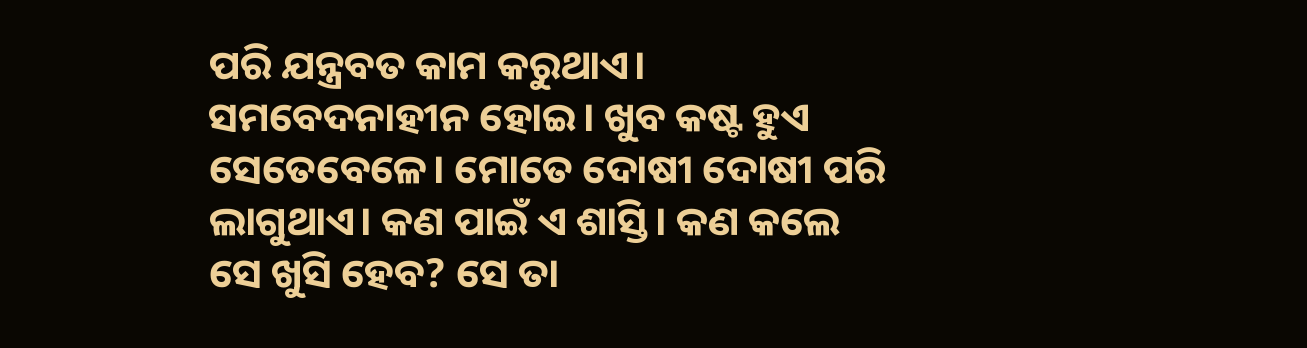ପରି ଯନ୍ତ୍ରବତ କାମ କରୁଥାଏ। ସମବେଦନାହୀନ ହୋଇ। ଖୁବ କଷ୍ଟ ହୁଏ ସେତେବେଳେ। ମୋତେ ଦୋଷୀ ଦୋଷୀ ପରି ଲାଗୁଥାଏ। କଣ ପାଇଁ ଏ ଶାସ୍ତି। କଣ କଲେ ସେ ଖୁସି ହେବ? ସେ ତା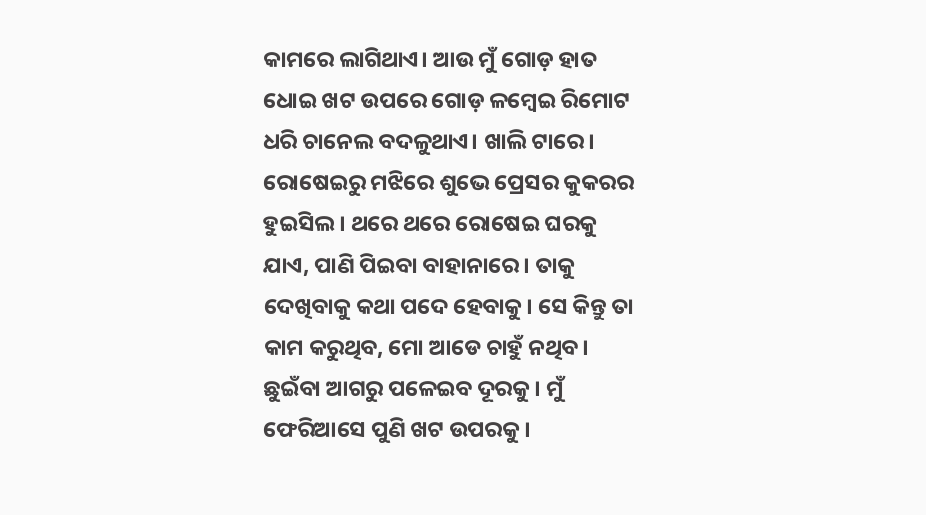କାମରେ ଲାଗିଥାଏ। ଆଉ ମୁଁ ଗୋଡ଼ ହାତ ଧୋଇ ଖଟ ଉପରେ ଗୋଡ଼ ଳମ୍ବେଇ ରିମୋଟ ଧରି ଚାନେଲ ବଦଳୁଥାଏ। ଖାଲି ଟାରେ। ରୋଷେଇରୁ ମଝିରେ ଶୁଭେ ପ୍ରେସର କୁକରର ହୁଇସିଲ। ଥରେ ଥରେ ରୋଷେଇ ଘରକୁ ଯାଏ, ପାଣି ପିଇବା ବାହାନାରେ। ତାକୁ ଦେଖିବାକୁ କଥା ପଦେ ହେବାକୁ। ସେ କିନ୍ତୁ ତା କାମ କରୁଥିବ, ମୋ ଆଡେ ଚାହୁଁ ନଥିବ। ଛୁଇଁବା ଆଗରୁ ପଳେଇବ ଦୂରକୁ। ମୁଁ ଫେରିଆସେ ପୁଣି ଖଟ ଉପରକୁ।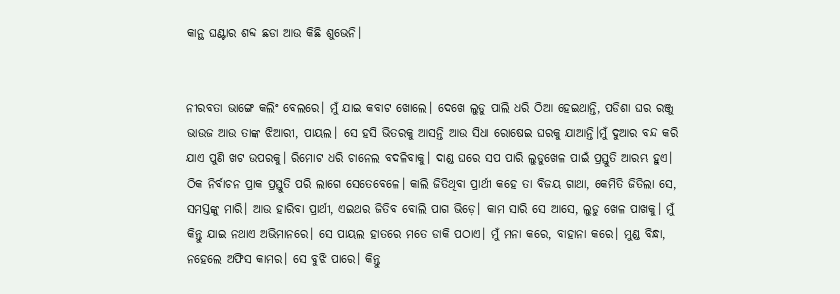କାନ୍ଥ ଘଣ୍ଟାର ଶବ୍ଦ ଛଡା ଆଉ କିଛି ଶୁଭେନି।


ନୀରବତା ଭାଙ୍ଗେ କଲିଂ ବେଲରେ। ମୁଁ ଯାଇ କବାଟ ଖୋଲେ। ଦେଖେ ଲୁଡୁ ପାଲି ଧରି ଠିଆ ହେଇଥାନ୍ତି, ପଡିଶା ଘର ରଞ୍ଜୁ ଭାଉଜ ଆଉ ତାଙ୍କ ଝିଆରୀ, ପାୟଲ। ସେ ହସି ଭିତରକୁ ଆସନ୍ତି ଆଉ ସିଧା ରୋଷେଇ ଘରକୁ ଯାଆନ୍ତି।ମୁଁ ଦୁଆର ବନ୍ଦ କରି ଯାଏ ପୁଣି ଖଟ ଉପରକୁ। ରିମୋଟ ଧରି ଚାନେଲ ବଦଳିବାକୁ। ଦାଣ୍ଡ ଘରେ ସପ ପାରି ଲୁଡୁଖେଳ ପାଇଁ ପ୍ରସ୍ତୁତି ଆରମ୍ଭ ହୁଏ। ଠିକ ନିର୍ବାଚନ ପ୍ରାକ ପ୍ରସ୍ତୁତି ପରି ଲାଗେ ସେତେବେଳେ। କାଲି ଜିତିଥିବା ପ୍ରାର୍ଥୀ କହେ ତା ବିଜୟ ଗାଥା, କେମିତି ଜିତିଲା ସେ, ସମସ୍ତଙ୍କୁ ମାରି। ଆଉ ହାରିବା ପ୍ରାର୍ଥୀ, ଏଇଥର ଜିତିବ ବୋଲି ପାଗ ଭିଡ଼େ। କାମ ସାରି ସେ ଆସେ, ଲୁଡୁ ଖେଳ ପାଖକୁ। ମୁଁ କିନ୍ତୁ ଯାଇ ନଥାଏ ଅଭିମାନରେ। ସେ ପାୟଲ ହାତରେ ମତେ ଡାକି ପଠାଏ। ମୁଁ ମନା କରେ, ବାହାନା କରେ। ମୁଣ୍ଡ ବିନ୍ଧା, ନହେଲେ ଅଫିସ କାମର। ସେ ବୁଝି ପାରେ। କିନ୍ତୁ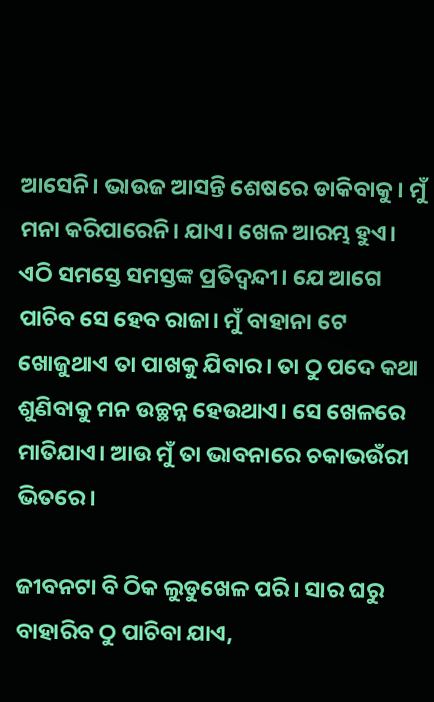ଆସେନି। ଭାଉଜ ଆସନ୍ତି ଶେଷରେ ଡାକିବାକୁ। ମୁଁ ମନା କରିପାରେନି। ଯାଏ। ଖେଳ ଆରମ୍ଭ ହୁଏ। ଏଠି ସମସ୍ତେ ସମସ୍ତଙ୍କ ପ୍ରତିଦ୍ବନ୍ଦୀ। ଯେ ଆଗେ ପାଚିବ ସେ ହେବ ରାଜା। ମୁଁ ବାହାନା ଟେ ଖୋଜୁଥାଏ ତା ପାଖକୁ ଯିବାର। ତା ଠୁ ପଦେ କଥା ଶୁଣିବାକୁ ମନ ଉଚ୍ଛନ୍ନ ହେଉଥାଏ। ସେ ଖେଳରେ ମାତିଯାଏ। ଆଉ ମୁଁ ତା ଭାବନାରେ ଚକାଭଉଁରୀ ଭିତରେ।

ଜୀବନଟା ବି ଠିକ ଲୁଡୁଖେଳ ପରି। ସାର ଘରୁ ବାହାରିବ ଠୁ ପାଚିବା ଯାଏ,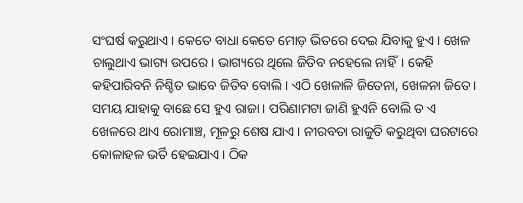ସଂଘର୍ଷ କରୁଥାଏ। କେତେ ବାଧା କେତେ ମୋଡ଼ ଭିତରେ ଦେଇ ଯିବାକୁ ହୁଏ। ଖେଳ ଚାଲୁଥାଏ ଭାଗ୍ୟ ଉପରେ। ଭାଗ୍ୟରେ ଥିଲେ ଜିତିବ ନହେଲେ ନାହିଁ। କେହି କହିପାରିବନି ନିଶ୍ଚିତ ଭାବେ ଜିତିବ ବୋଲି। ଏଠି ଖେଳାଳି ଜିତେନା, ଖେଳନା ଜିତେ। ସମୟ ଯାହାକୁ ବାଛେ ସେ ହୁଏ ରାଜା। ପରିଣାମଟା ଜାଣି ହୁଏନି ବୋଲି ତ ଏ ଖେଳରେ ଥାଏ ରୋମାଞ୍ଚ, ମୂଳରୁ ଶେଷ ଯାଏ। ନୀରବତା ରାଜୁତି କରୁଥିବା ଘରଟାରେ କୋଳାହଳ ଭର୍ତି ହେଇଯାଏ। ଠିକ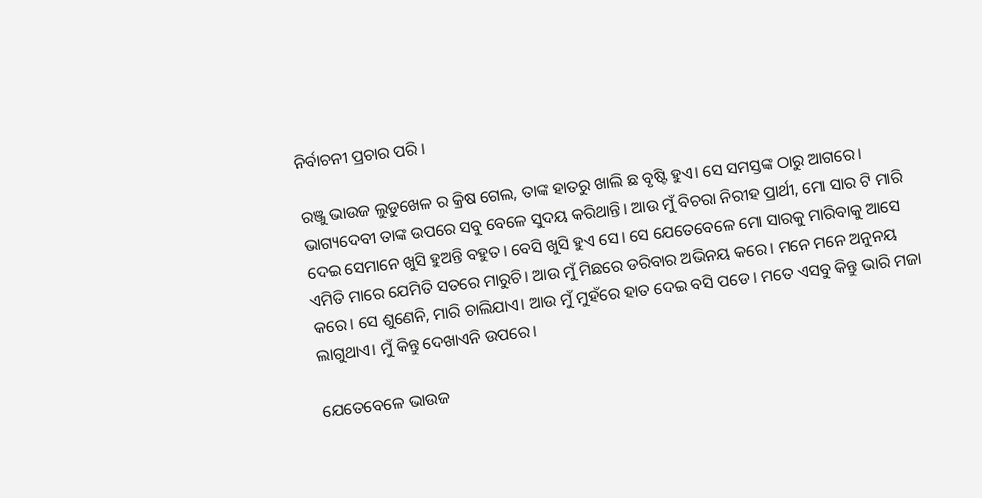ନିର୍ବାଚନୀ ପ୍ରଚାର ପରି ।

ରଞ୍ଜୁ ଭାଉଜ ଲୁଡୁଖେଳ ର କ୍ରିଷ ଗେଲ, ତାଙ୍କ ହାତରୁ ଖାଲି ଛ ବୃଷ୍ଟି ହୁଏ। ସେ ସମସ୍ତଙ୍କ ଠାରୁ ଆଗରେ। ଭାଗ୍ୟଦେବୀ ତାଙ୍କ ଉପରେ ସବୁ ବେଳେ ସୁଦୟ କରିଥାନ୍ତି। ଆଉ ମୁଁ ବିଚରା ନିରୀହ ପ୍ରାର୍ଥୀ, ମୋ ସାର ଟି ମାରି ଦେଇ ସେମାନେ ଖୁସି ହୁଅନ୍ତି ବହୁତ। ବେସି ଖୁସି ହୁଏ ସେ। ସେ ଯେତେବେଳେ ମୋ ସାରକୁ ମାରିବାକୁ ଆସେ ଏମିତି ମାରେ ଯେମିତି ସତରେ ମାରୁଚି। ଆଉ ମୁଁ ମିଛରେ ଡରିବାର ଅଭିନୟ କରେ। ମନେ ମନେ ଅନୁନୟ କରେ। ସେ ଶୁଣେନି, ମାରି ଚାଲିଯାଏ। ଆଉ ମୁଁ ମୁହଁରେ ହାତ ଦେଇ ବସି ପଡେ। ମତେ ଏସବୁ କିନ୍ତୁ ଭାରି ମଜା ଲାଗୁଥାଏ। ମୁଁ କିନ୍ତୁ ଦେଖାଏନି ଉପରେ।

ଯେତେବେଳେ ଭାଉଜ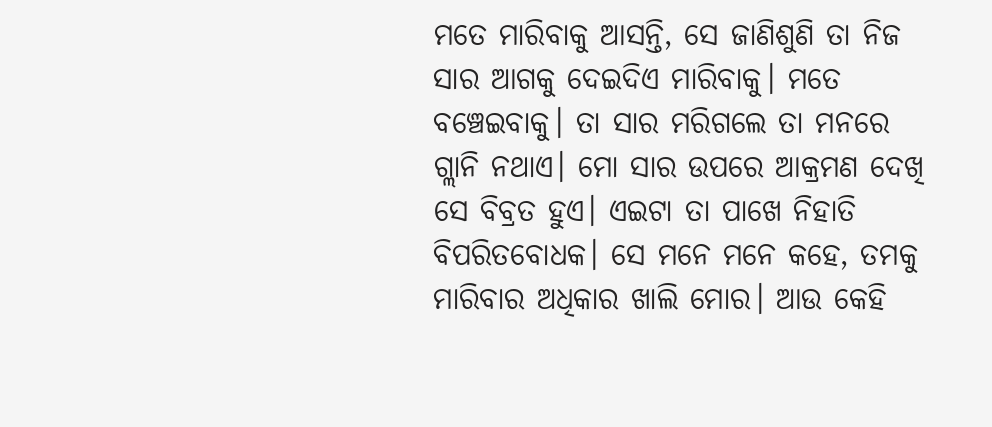ମତେ ମାରିବାକୁ ଆସନ୍ତି, ସେ ଜାଣିଶୁଣି ତା ନିଜ ସାର ଆଗକୁ ଦେଇଦିଏ ମାରିବାକୁ। ମତେ ବଞ୍ଚେଇବାକୁ। ତା ସାର ମରିଗଲେ ତା ମନରେ ଗ୍ଲାନି ନଥାଏ। ମୋ ସାର ଉପରେ ଆକ୍ରମଣ ଦେଖି ସେ ବିବ୍ରତ ହୁଏ। ଏଇଟା ତା ପାଖେ ନିହାତି ବିପରିତବୋଧକ। ସେ ମନେ ମନେ କହେ, ତମକୁ ମାରିବାର ଅଧିକାର ଖାଲି ମୋର। ଆଉ କେହି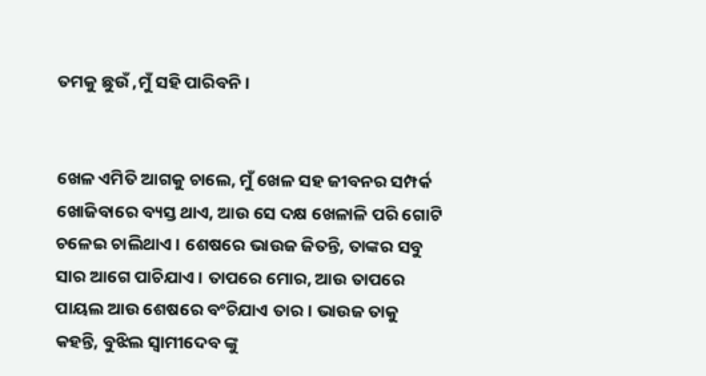ତମକୁ ଛୁଉଁ ,ମୁଁ ସହି ପାରିବନି।


ଖେଳ ଏମିତି ଆଗକୁ ଚାଲେ, ମୁଁ ଖେଳ ସହ ଜୀବନର ସମ୍ପର୍କ ଖୋଜିବାରେ ବ୍ୟସ୍ତ ଥାଏ, ଆଉ ସେ ଦକ୍ଷ ଖେଳାଳି ପରି ଗୋଟି ଚଳେଇ ଚାଲିଥାଏ। ଶେଷରେ ଭାଉଜ ଜିତନ୍ତି, ତାଙ୍କର ସବୁ ସାର ଆଗେ ପାଚିଯାଏ। ତାପରେ ମୋର, ଆଉ ତାପରେ ପାୟଲ ଆଉ ଶେଷରେ ବଂଚିଯାଏ ତାର। ଭାଉଜ ତାକୁ କହନ୍ତି, ବୁଝିଲ ସ୍ୱାମୀଦେବ ଙ୍କୁ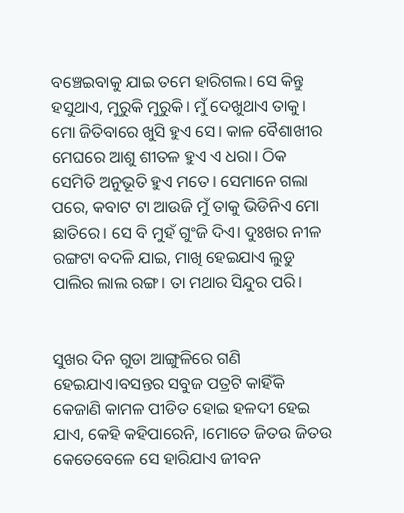ବଞ୍ଚେଇବାକୁ ଯାଇ ତମେ ହାରିଗଲ। ସେ କିନ୍ତୁ ହସୁଥାଏ, ମୁରୁକି ମୁରୁକି। ମୁଁ ଦେଖୁଥାଏ ତାକୁ। ମୋ ଜିତିବାରେ ଖୁସି ହୁଏ ସେ। କାଳ ବୈଶାଖୀର ମେଘରେ ଆଶୁ ଶୀତଳ ହୁଏ ଏ ଧରା। ଠିକ ସେମିତି ଅନୁଭୂତି ହୁଏ ମତେ। ସେମାନେ ଗଲା ପରେ, କବାଟ ଟା ଆଉଜି ମୁଁ ତାକୁ ଭିଡିନିଏ ମୋ ଛାତିରେ। ସେ ବି ମୁହଁ ଗୁଂଜି ଦିଏ। ଦୁଃଖର ନୀଳ ରଙ୍ଗଟା ବଦଳି ଯାଇ, ମାଖି ହେଇଯାଏ ଲୁଡୁ ପାଲିର ଲାଲ ରଙ୍ଗ। ତା ମଥାର ସିନ୍ଦୁର ପରି।


ସୁଖର ଦିନ ଗୁଡା ଆଙ୍ଗୁଳିରେ ଗଣି ହେଇଯାଏ।ବସନ୍ତର ସବୁଜ ପତ୍ରଟି କାହିଁକି କେଜାଣି କାମଳ ପୀଡିତ ହୋଇ ହଳଦୀ ହେଇ ଯାଏ, କେହି କହିପାରେନି, ।ମୋତେ ଜିତଉ ଜିତଉ କେତେବେଳେ ସେ ହାରିଯାଏ ଜୀବନ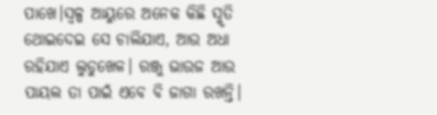ପାଖେ।ସ୍ୱଳ୍ପ ଆୟୁରେ ଅନେକ କିଛି ସ୍ମୃତି ଥୋଇଦେଇ ସେ ଚାଲିଯାଏ, ଆଉ ଅଧା ରହିଯାଏ ଲୁଡୁଖେଳ। ରଞ୍ଜୁ ଭାଉଜ ଆଉ ପାୟଲ ତା ପାଇଁ ଏବେ ବି ଜାଗା ରଖନ୍ତି।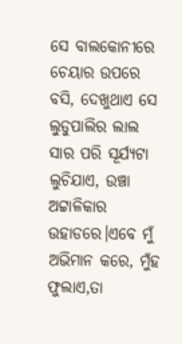ସେ ବାଲକୋନୀରେ ଚେୟାର ଉପରେ ବସି, ଦେଖୁଥାଏ ସେ ଲୁଡୁପାଲିର ଲାଲ ସାର ପରି ସୂର୍ଯ୍ୟଟା ଲୁଚିଯାଏ, ଉଞ୍ଚା ଅଟ୍ଟାଳିକାର ଉହାଡରେ।ଏବେ ମୁଁ ଅଭିମାନ କରେ, ମୁଁହ ଫୁଲାଏ,ତା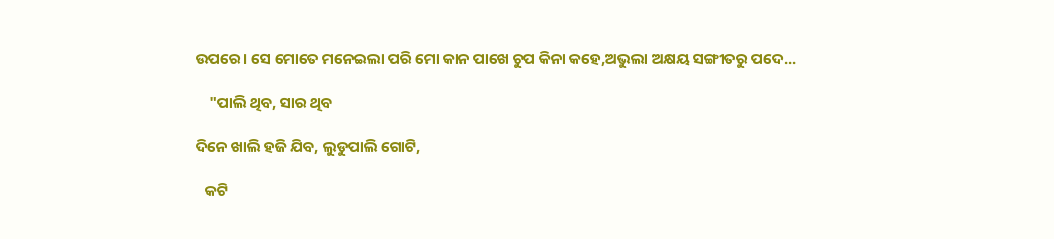ଉପରେ। ସେ ମୋତେ ମନେଇଲା ପରି ମୋ କାନ ପାଖେ ଚୁପ କିନା କହେ,ଅଭୁଲା ଅକ୍ଷୟ ସଙ୍ଗୀତରୁ ପଦେ...

    "ପାଲି ଥିବ, ସାର ଥିବ

ଦିନେ ଖାଲି ହଜି ଯିବ, ଲୁଡୁପାଲି ଗୋଟି,

   କଟି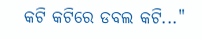କଟି କଟିରେ ଡବଲ କଟି..."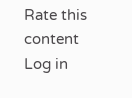Rate this content
Log in